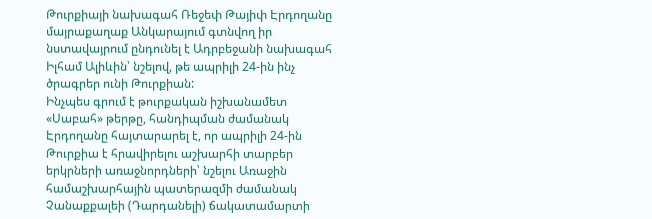Թուրքիայի նախագահ Ռեջեփ Թայիփ Էրդողանը մայրաքաղաք Անկարայում գտնվող իր նստավայրում ընդունել է Ադրբեջանի նախագահ Իլհամ Ալիևին՝ նշելով, թե ապրիլի 24-ին ինչ ծրագրեր ունի Թուրքիան:
Ինչպես գրում է թուրքական իշխանամետ «Սաբահ» թերթը, հանդիպման ժամանակ Էրդողանը հայտարարել է, որ ապրիլի 24-ին Թուրքիա է հրավիրելու աշխարհի տարբեր երկրների առաջնորդների՝ նշելու Առաջին համաշխարհային պատերազմի ժամանակ Չանաքքալեի (Դարդանելի) ճակատամարտի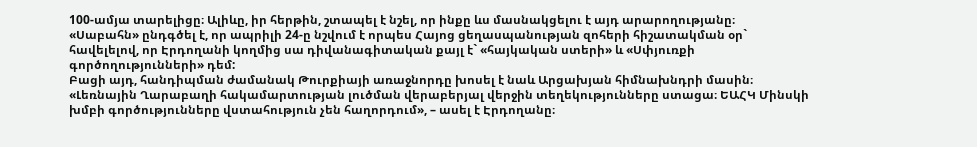100-ամյա տարելիցը։ Ալիևը, իր հերթին, շտապել է նշել, որ ինքը ևս մասնակցելու է այդ արարողությանը։
«Սաբահն» ընդգծել է, որ ապրիլի 24-ը նշվում է որպես Հայոց ցեղասպանության զոհերի հիշատակման օր` հավելելով, որ Էրդողանի կողմից սա դիվանագիտական քայլ է` «հայկական ստերի» և «Սփյուռքի գործողությունների» դեմ:
Բացի այդ, հանդիպման ժամանակ Թուրքիայի առաջնորդը խոսել է նաև Արցախյան հիմնախնդրի մասին։
«Լեռնային Ղարաբաղի հակամարտության լուծման վերաբերյալ վերջին տեղեկությունները ստացա։ ԵԱՀԿ Մինսկի խմբի գործությունները վստահություն չեն հաղորդում», – ասել է Էրդողանը։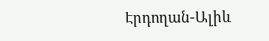Էրդողան-Ալիև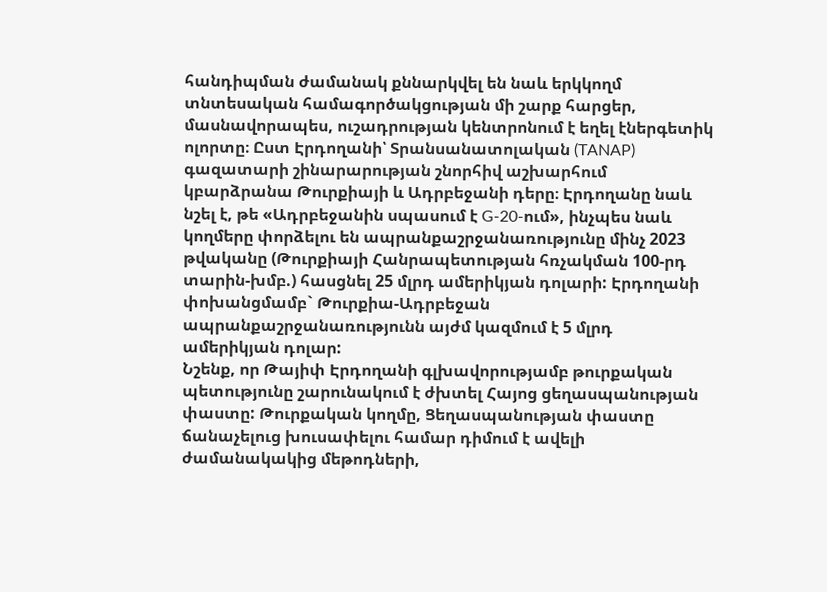հանդիպման ժամանակ քննարկվել են նաև երկկողմ տնտեսական համագործակցության մի շարք հարցեր, մասնավորապես, ուշադրության կենտրոնում է եղել էներգետիկ ոլորտը։ Ըստ Էրդողանի՝ Տրանսանատոլական (TANAP) գազատարի շինարարության շնորհիվ աշխարհում կբարձրանա Թուրքիայի և Ադրբեջանի դերը։ Էրդողանը նաև նշել է, թե «Ադրբեջանին սպասում է G-20-ում», ինչպես նաև կողմերը փորձելու են ապրանքաշրջանառությունը մինչ 2023 թվականը (Թուրքիայի Հանրապետության հռչակման 100-րդ տարին-խմբ.) հասցնել 25 մլրդ ամերիկյան դոլարի: Էրդողանի փոխանցմամբ` Թուրքիա-Ադրբեջան ապրանքաշրջանառությունն այժմ կազմում է 5 մլրդ ամերիկյան դոլար:
Նշենք, որ Թայիփ Էրդողանի գլխավորությամբ թուրքական պետությունը շարունակում է ժխտել Հայոց ցեղասպանության փաստը: Թուրքական կողմը, Ցեղասպանության փաստը ճանաչելուց խուսափելու համար դիմում է ավելի ժամանակակից մեթոդների,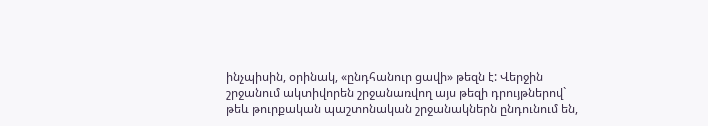ինչպիսին, օրինակ, «ընդհանուր ցավի» թեզն է: Վերջին շրջանում ակտիվորեն շրջանառվող այս թեզի դրույթներով` թեև թուրքական պաշտոնական շրջանակներն ընդունում են,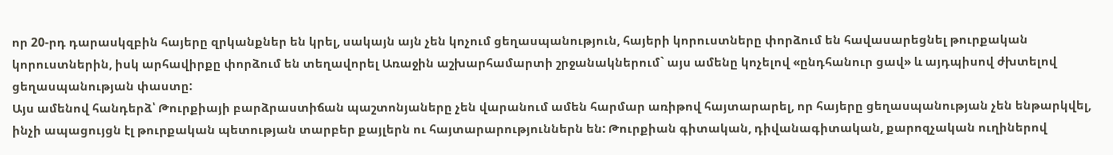որ 20-րդ դարասկզբին հայերը զրկանքներ են կրել, սակայն այն չեն կոչում ցեղասպանություն, հայերի կորուստները փորձում են հավասարեցնել թուրքական կորուստներին, իսկ արհավիրքը փորձում են տեղավորել Առաջին աշխարհամարտի շրջանակներում` այս ամենը կոչելով «ընդհանուր ցավ» և այդպիսով ժխտելով ցեղասպանության փաստը:
Այս ամենով հանդերձ՝ Թուրքիայի բարձրաստիճան պաշտոնյաները չեն վարանում ամեն հարմար առիթով հայտարարել, որ հայերը ցեղասպանության չեն ենթարկվել, ինչի ապացույցն էլ թուրքական պետության տարբեր քայլերն ու հայտարարություններն են: Թուրքիան գիտական, դիվանագիտական, քարոզչական ուղիներով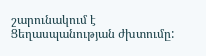շարունակում է Ցեղասպանության ժխտումը: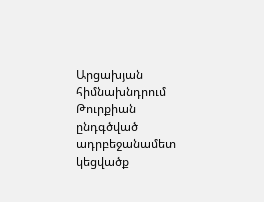Արցախյան հիմնախնդրում Թուրքիան ընդգծված ադրբեջանամետ կեցվածք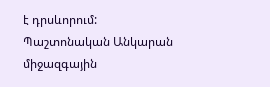է դրսևորում: Պաշտոնական Անկարան միջազգային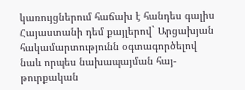կառույցներում հաճախ է հանդես գալիս Հայաստանի դեմ քայլերով` Արցախյան հակամարտությունն օգտագործելով նաև որպես նախապայման հայ-թուրքական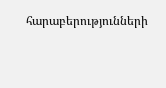հարաբերությունների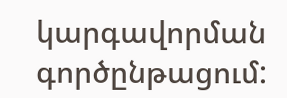կարգավորման գործընթացում: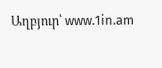Աղբյուր՝ www.1in.am